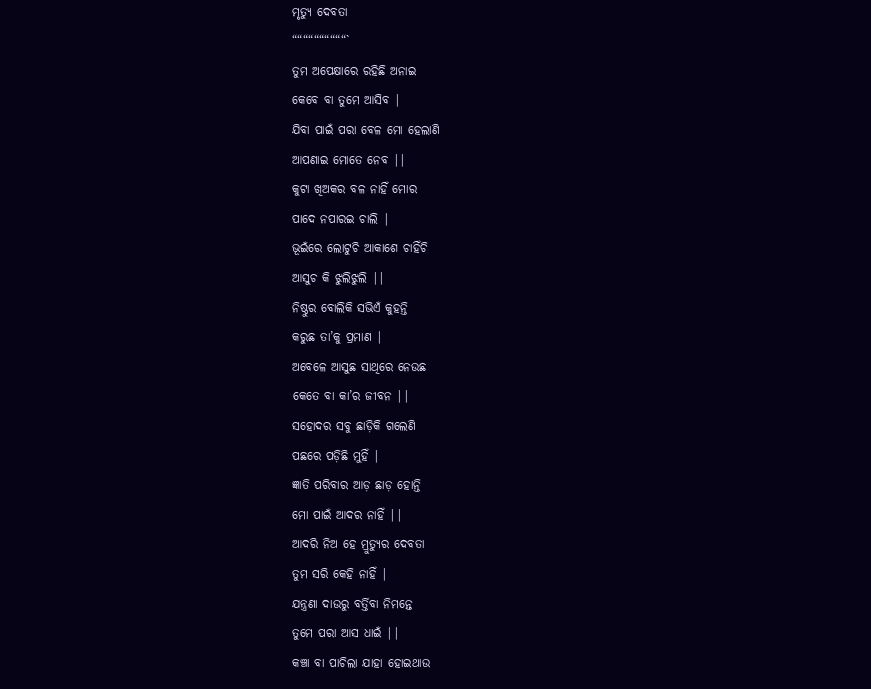ମୃତ୍ୟୁ ଦେବତା
““““““““““`
ତୁମ ଅପେକ୍ଷାରେ ରହିଛି ଅନାଇ
କେବେ ବା ତୁମେ ଆସିବ |
ଯିବା ପାଇଁ ପରା ବେଳ ମୋ ହେଲାଣି
ଆପଣାଇ ମୋତେ ନେବ ||
କୁଟା ଖିଅକର ବଳ ନାହିଁ ମୋର
ପାଦେ ନପାରଇ ଚାଲି |
ଭୂଇଁରେ ଲୋଟୁଚି ଆକାଶେ ଚାହିଁଚି
ଆସୁଚ କି ଝୁଲିଝୁଲି ||
ନିଷ୍ଠୁର ବୋଲିକି ସଭିଏଁ କୁହନ୍ତି
କରୁଛ ତା’କୁ ପ୍ରମାଣ |
ଅବେଳେ ଆସୁଛ ସାଥିରେ ନେଉଛ
କେତେ ବା କା’ର ଜୀବନ ||
ସହୋଦର ସବୁ ଛାଡ଼ିକି ଗଲେଣି
ପଛରେ ପଡ଼ିଛି ମୁହିଁ |
ଜ୍ଞାତି ପରିବାର ଆଡ଼ ଛାଡ଼ ହୋନ୍ତି
ମୋ ପାଇଁ ଆଦର ନାହିଁ ||
ଆଦରି ନିଅ ହେ ମ୍ରୁତ୍ୟୁର ଦେବତା
ତୁମ ସରି କେହି ନାହିଁ |
ଯନ୍ତ୍ରଣା ଦାଉରୁ ବର୍ତ୍ତିବା ନିମନ୍ତେ
ତୁମେ ପରା ଆସ ଧାଇଁ ||
କଞ୍ଚା ବା ପାଚିଲା ଯାହା ହୋଇଥାଉ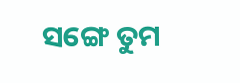ସଙ୍ଗେ ତୁମ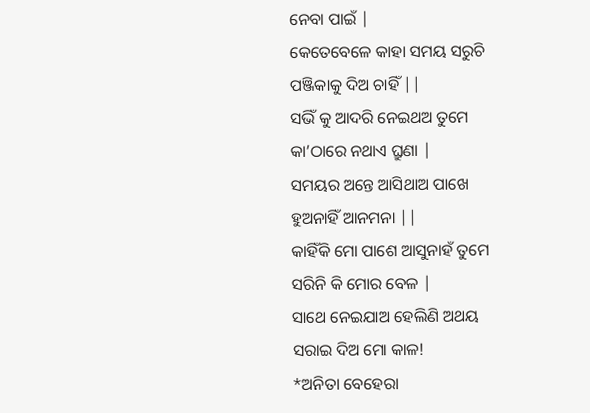ନେବା ପାଇଁ |
କେତେବେଳେ କାହା ସମୟ ସରୁଚି
ପଞ୍ଜିକାକୁ ଦିଅ ଚାହିଁ ||
ସଭିଁ କୁ ଆଦରି ନେଇଥଅ ତୁମେ
କା’ଠାରେ ନଥାଏ ଘ୍ରୁଣା |
ସମୟର ଅନ୍ତେ ଆସିଥାଅ ପାଖେ
ହୁଅନାହିଁ ଆନମନା ||
କାହିଁକି ମୋ ପାଶେ ଆସୁନାହଁ ତୁମେ
ସରିନି କି ମୋର ବେଳ |
ସାଥେ ନେଇଯାଅ ହେଲିଣି ଅଥୟ
ସରାଇ ଦିଅ ମୋ କାଳ!
*ଅନିତା ବେହେରା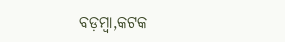ବଡ଼ମ୍ବା,କଟକ